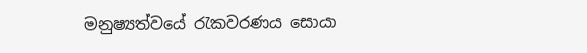මනුෂ්‍යත්වයේ රැකවරණය සොයා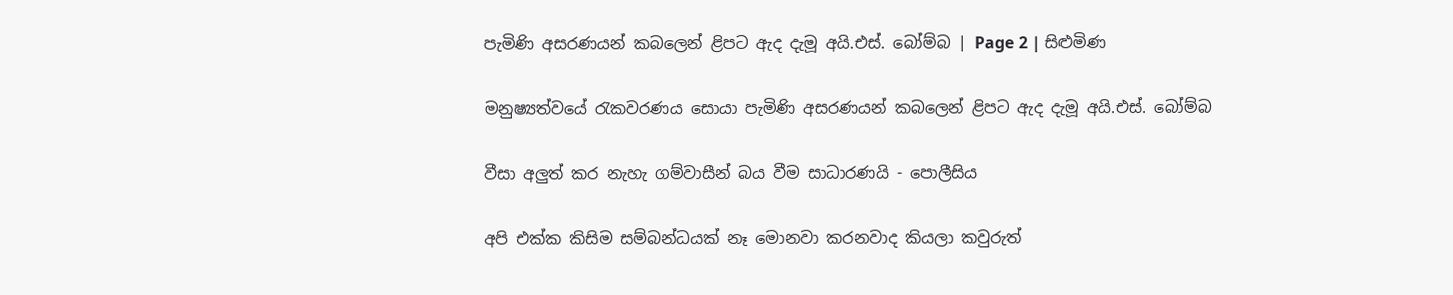පැමිණි අසරණයන් කබලෙන් ළිපට ඇද දැමූ අයි.එස්. බෝම්බ | Page 2 | සිළුමිණ

මනුෂ්‍යත්වයේ රැකවරණය සොයා පැමිණි අසරණයන් කබලෙන් ළිපට ඇද දැමූ අයි.එස්. බෝම්බ

වීසා අලුත් කර නැහැ ගම්වාසීන් බය වීම සාධාරණයි - පොලීසිය

අපි එක්ක කිසිම සම්බන්ධයක් නෑ මොනවා කරනවාද කියලා කවුරුත්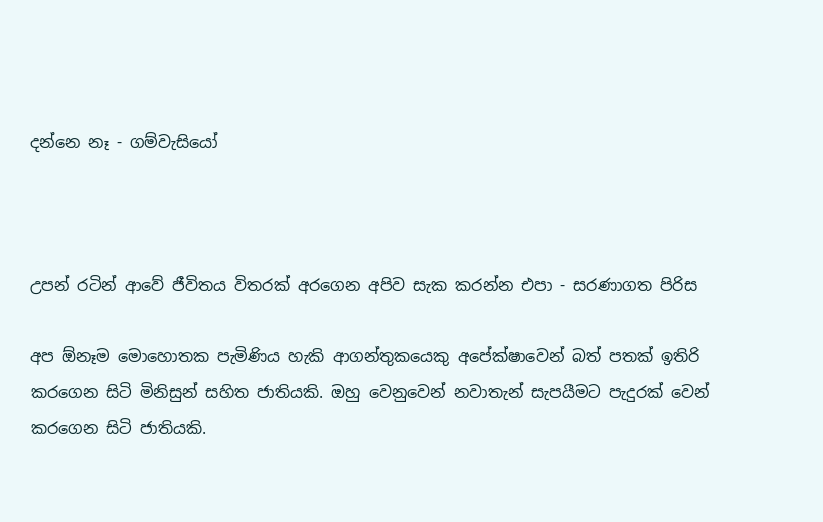දන්නෙ නෑ - ගම්වැසියෝ



උපන් රටින් ආවේ ජීවිතය විතරක් අරගෙන අපිව සැක කරන්න එපා - සරණාගත පිරිස

අප ඕනෑම මොහොතක පැමිණිය හැකි ආගන්තුකයෙකු අපේක්ෂාවෙන් බත් පතක් ඉතිරි කරගෙන සිටි මිනිසුන් සහිත ජාතියකි. ඔහු වෙනුවෙන් නවාතැන් සැපයීමට පැදුරක් වෙන් කරගෙන සිටි ජාතියකි.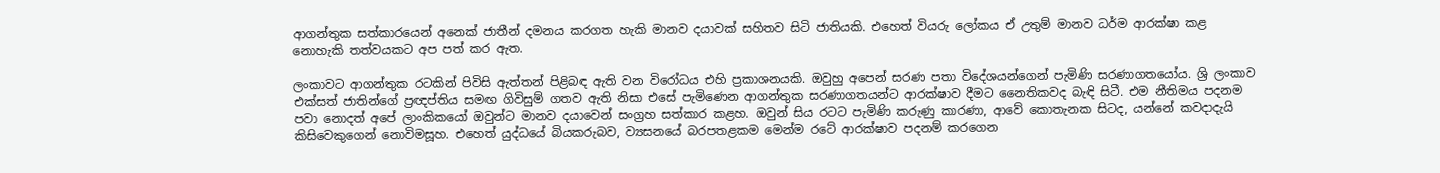ආගන්තුක සත්කාරයෙන් අනෙක් ජාතීන් දමනය කරගත හැකි මානව දයාවක් සහිතව සිටි ජාතියකි. එහෙත් වියරු ලෝකය ඒ උතුම් මානව ධර්ම ආරක්ෂා කළ නොහැකි තත්වයකට අප පත් කර ඇත.

ලංකාවට ආගන්තුක රටකින් පිවිසි ඇත්තන් පිළිබඳ ඇති වන විරෝධය එහි ප්‍රකාශනයකි. ඔවුහු අපෙන් සරණ පතා විදේශයන්ගෙන් පැමිණි සරණාගතයෝය. ශ්‍රි ලංකාව එක්සත් ජාතින්ගේ ප්‍රඥප්තිය සමඟ ගිවිසුම් ගතව ඇති නිසා එසේ පැමිණෙන ආගන්තුක සරණාගතයන්ට ආරක්ෂාව දීමට නෛතිකවද බැඳි සිටී. එම නීතිමය පදනම පවා නොදත් අපේ ලාංකිකයෝ ඔවුන්ට මානව දයාවෙන් සංග්‍රහ සත්කාර කළහ. ඔවුන් සිය රටට පැමිණි කරුණු කාරණා, ආවේ කොතැනක සිටද, යන්නේ කවදාදැයි කිසිවෙකුගෙන් නොවිමසූහ. එහෙත් යුද්ධයේ බියකරුබව, ව්‍යසනයේ බරපතළකම මෙන්ම රටේ ආරක්ෂාව පදනම් කරගෙන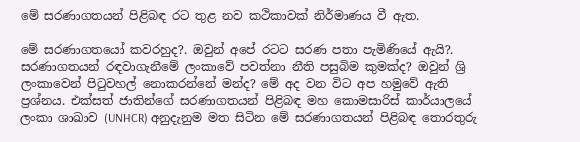මේ සරණාගතයන් පිළිබඳ රට තුළ නව කථිකාවක් නිර්මාණය වී ඇත.

මේ සරණාගතයෝ කවරහුද?. ඔවුන් අපේ රටට සරණ පතා පැමිණියේ ඇයි?. සරණාගතයන් රඳවාගැනීමේ ලංකාවේ පවත්නා නීති පසුබිම කුමක්ද? ඔවුන් ශ්‍රි ලංකාවෙන් පිටුවහල් නොකරන්නේ මන්ද? මේ අද වන විට අප හමුවේ ඇති ප්‍රශ්නය. එක්සත් ජාතින්ගේ සරණාගතයන් පිළිබඳ මහ කොමසාරිස් කාර්යාලයේ ලංකා ශාඛාව (UNHCR) අනුදැනුම මත සිටින මේ සරණාගතයන් පිළිබඳ තොරතුරු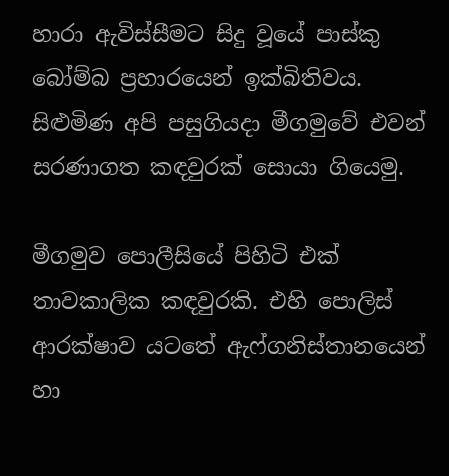හාරා ඇවිස්සීමට සිදු වූයේ පාස්කු බෝම්බ ප්‍රහාරයෙන් ඉක්බිතිවය. සිළුමිණ අපි පසුගියදා මීගමුවේ එවන් සරණාගත කඳවුරක් සොයා ගියෙමු.

මීගමුව පොලීසියේ පිහිටි එක් තාවකාලික කඳවුරකි. එහි පොලිස් ආරක්ෂාව යටතේ ඇෆ්ගනිස්තානයෙන් හා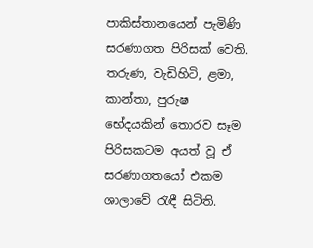පාකිස්තානයෙන් පැමිණි සරණාගත පිරිසක් වෙති. තරුණ, වැඩිහිටි, ළමා, කාන්තා, පුරුෂ භේදයකින් තොරව සෑම පිරිසකටම අයත් වූ ඒ සරණාගතයෝ එකම ශාලාවේ රැඳී සිටිති.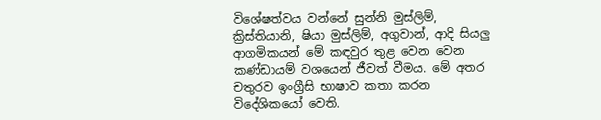විශේෂත්වය වන්නේ සුන්නි මුස්ලිම්, ක්‍රිස්තියානි, ෂියා මුස්ලිම්, අගුවාන්, ආදි සියලු ආගමිකයන් මේ කඳවුර තුළ වෙන වෙන කණ්ඩායම් වශයෙන් ජීවත් වීමය. මේ අතර චතුරව ඉංග්‍රීසි භාෂාව කතා කරන විදේශිකයෝ වෙති.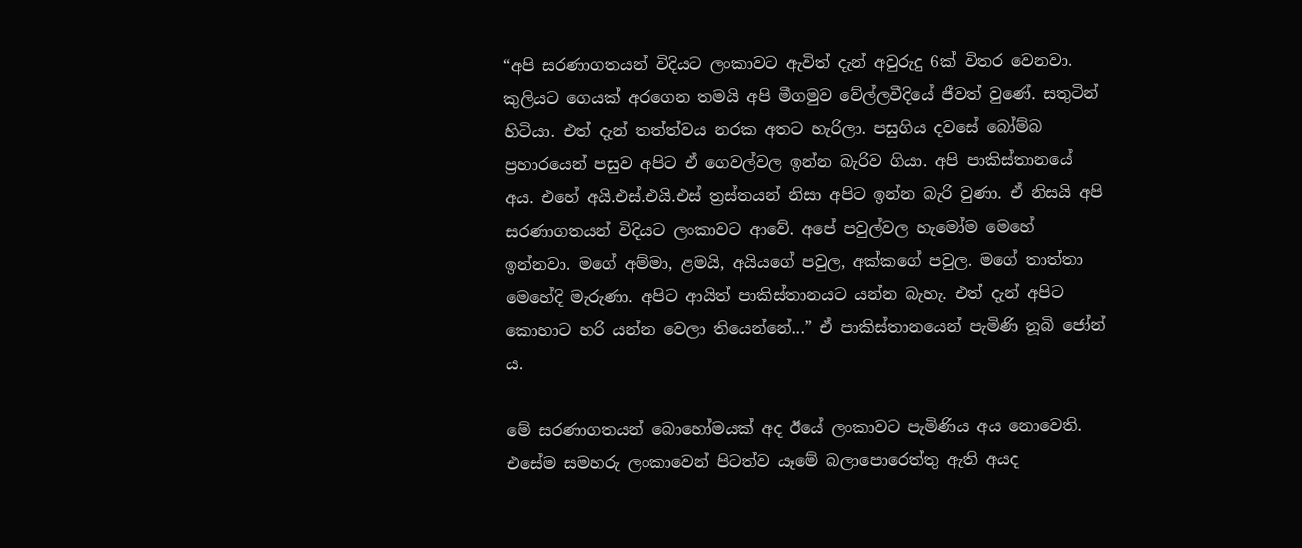“අපි සරණාගතයන් විදියට ලංකාවට ඇවිත් දැන් අවුරුදු 6ක් විතර වෙනවා. කුලියට ගෙයක් අරගෙන තමයි අපි මීගමුව වේල්ලවීදියේ ජීවත් වුණේ. සතුටින් හිටියා. එත් දැන් තත්ත්වය නරක අතට හැරිලා. පසුගිය දවසේ බෝම්බ ප්‍රහාරයෙන් පසුව අපිට ඒ ගෙවල්වල ඉන්න බැරිව ගියා. අපි පාකිස්තානයේ අය. එහේ අයි.එස්.එයි.එස් ත්‍රස්තයන් නිසා අපිට ඉන්න බැරි වුණා. ඒ නිසයි අපි සරණාගතයන් විදියට ලංකාවට ආවේ. අපේ පවුල්වල හැමෝම මෙහේ ඉන්නවා. මගේ අම්මා, ළමයි, අයියගේ පවුල, අක්කගේ පවුල. මගේ තාත්තා මෙහේදි මැරුණා. අපිට ආයිත් පාකිස්තානයට යන්න බැහැ. එත් දැන් අපිට කොහාට හරි යන්න වෙලා තියෙන්නේ...” ඒ පාකිස්තානයෙන් පැමිණි නූබි ජෝන් ය.

මේ සරණාගතයන් බොහෝමයක් අද ඊයේ ලංකාවට පැමිණිය අය නොවෙති. එසේම සමහරු ලංකාවෙන් පිටත්ව යෑමේ බලාපොරෙත්තු ඇති අයද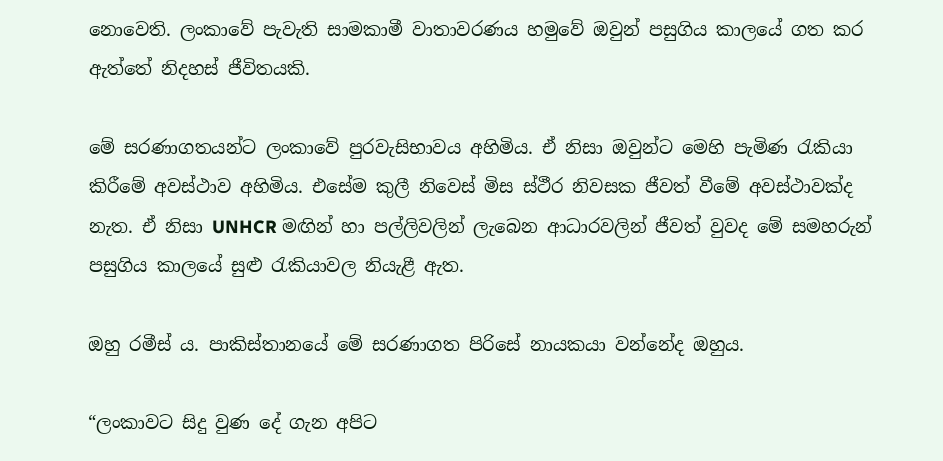නොවෙති. ලංකාවේ පැවැති සාමකාමී වාතාවරණය හමුවේ ඔවුන් පසුගිය කාලයේ ගත කර ඇත්තේ නිදහස් ජීවිතයකි.

මේ සරණාගතයන්ට ලංකාවේ පුරවැසිභාවය අහිමිය. ඒ නිසා ඔවුන්ට මෙහි පැමිණ රැකියා කිරීමේ අවස්ථාව අහිමිය. එසේම කුලී නිවෙස් මිස ස්ථීර නිවසක ජීවත් වීමේ අවස්ථාවක්ද නැත. ඒ නිසා UNHCR මඟින් හා පල්ලිවලින් ලැබෙන ආධාරවලින් ජීවත් වුවද මේ සමහරුන් පසුගිය කාලයේ සුළු රැකියාවල නියැළී ඇත.

ඔහු රමීස් ය. පාකිස්තානයේ මේ සරණාගත පිරිසේ නායකයා වන්නේද ඔහුය.

“ලංකාවට සිදු වුණ දේ ගැන අපිට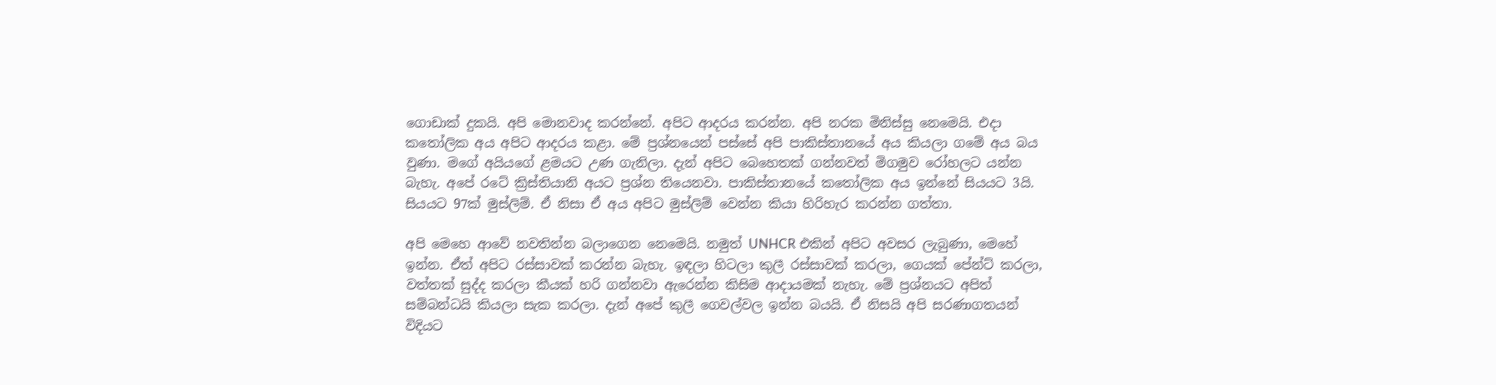ගොඩාක් දුකයි. අපි මොනවාද කරන්නේ. අපිට ආදරය කරන්න. අපි නරක මිනිස්සු නෙමෙයි. එදා කතෝලික අය අපිට ආදරය කළා. මේ ප්‍රශ්නයෙන් පස්සේ අපි පාකිස්තානයේ අය කියලා ගමේ අය බය වුණා. මගේ අයියගේ ළමයට උණ ගැනිලා. දැන් අපිට බෙහෙතක් ගන්නවත් මිගමුව රෝහලට යන්න බැහැ. අපේ රටේ ක්‍රිස්තියානි අයට ප්‍රශ්න තියෙනවා. පාකිස්තානයේ කතෝලික අය ඉන්නේ සියයට 3යි. සියයට 97ක් මුස්ලිම්. ඒ නිසා ඒ අය අපිට මුස්ලිම් වෙන්න කියා හිරිහැර කරන්න ගත්තා.

අපි මෙහෙ ආවේ නවතින්න බලාගෙන නෙමෙයි. නමුත් UNHCR එකින් අපිට අවසර ලැබුණා, මෙහේ ඉන්න. ඒත් අපිට රස්සාවක් කරන්න බැහැ. ඉඳලා හිටලා කුලී රස්සාවක් කරලා, ගෙයක් පේන්ට් කරලා, වත්තක් සුද්ද කරලා කීයක් හරි ගන්නවා ඇරෙන්න කිසිම ආදායමක් නැහැ. මේ ප්‍රශ්නයට අපිත් සම්බන්ධයි කියලා සැක කරලා. දැන් අපේ කුලී ගෙවල්වල ඉන්න බයයි. ඒ නිසයි අපි සරණාගතයන් විදියට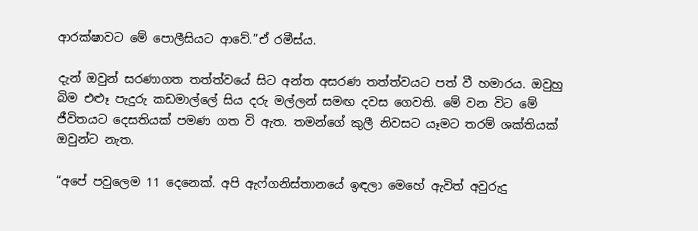ආරක්ෂාවට මේ පොලීසියට ආවේ.”ඒ රමීස්ය.

දැන් ඔවුන් සරණාගත තත්ත්වයේ සිට අන්ත අසරණ තත්ත්වයට පත් වී හමාරය. ඔවුහු බිම එළූ පැදුරු කඩමාල්ලේ සිය දරු මල්ලන් සමඟ දවස ගෙවති. මේ වන විට මේ ජීවිතයට දෙසතියක් පමණ ගත වි ඇත. තමන්ගේ කුලී නිවසට යෑමට තරම් ශක්තියක් ඔවුන්ට නැත.

“අපේ පවුලෙම 11 දෙනෙක්. අපි ඇෆ්ගනිස්තානයේ ඉඳලා මෙහේ ඇවිත් අවුරුදු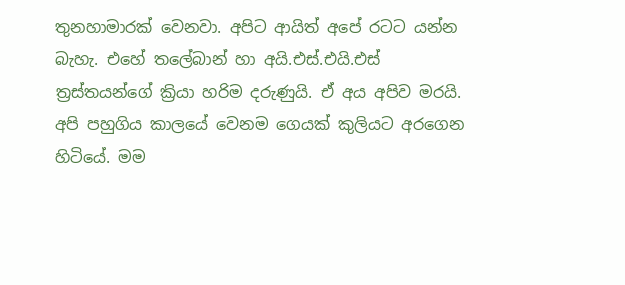තුනහාමාරක් වෙනවා. අපිට ආයිත් අපේ රටට යන්න බැහැ. එහේ තලේබාන් හා අයි.එස්.එයි.එස් ත්‍රස්තයන්ගේ ක්‍රියා හරිම දරුණුයි. ඒ අය අපිව මරයි. අපි පහුගිය කාලයේ වෙනම ගෙයක් කුලියට අරගෙන හිටියේ. මම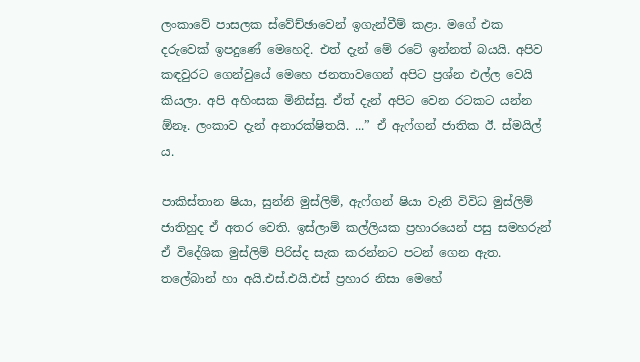ලංකාවේ පාසලක ස්වේච්ඡාවෙන් ඉගැන්වීම් කළා. මගේ එක දරුවෙක් ඉපදුණේ මෙහෙදි. එත් දැන් මේ රටේ ඉන්නත් බයයි. අපිව කඳවුරට ගෙන්වුයේ මෙහෙ ජනතාවගෙන් අපිට ප්‍රශ්න එල්ල වෙයි කියලා. අපි අහිංසක මිනිස්සු. ඒත් දැන් අපිට වෙන රටකට යන්න ඕනෑ. ලංකාව දැන් අනාරක්ෂිතයි. ...” ඒ ඇෆ්ගන් ජාතික ඊ. ස්මයිල් ය.

පාකිස්තාන ෂියා, සුන්නි මුස්ලිම්, ඇෆ්ගන් ෂියා වැනි විවිධ මුස්ලිම් ජාතිහුද ඒ අතර වෙති. ඉස්ලාම් කල්ලියක ප්‍රහාරයෙන් පසු සමහරුන් ඒ විදේශික මුස්ලිම් පිරිස්ද සැක කරන්නට පටන් ගෙන ඇත. තලේබාන් හා අයි.එස්.එයි.එස් ප්‍රහාර නිසා මෙහේ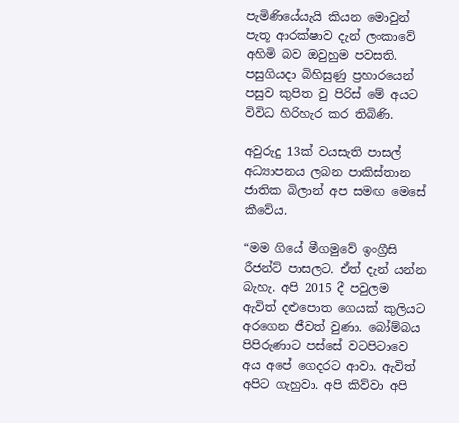පැමිණියේයැයි කියන මොවුන් පැතූ ආරක්ෂාව දැන් ලංකාවේ අහිමි බව ඔවුහුම පවසති. පසුගියදා බිහිසුණු ප්‍රහාරයෙන් පසුව කුපිත වු පිරිස් මේ අයට විවිධ හිරිහැර කර තිබිණි.

අවුරුදු 13ක් වයසැති පාසල් අධ්‍යාපනය ලබන පාකිස්තාන ජාතික බිලාන් අප සමඟ මෙසේ කීවේය.

“මම ගියේ මීගමුවේ ඉංග්‍රීසි රීජන්ට් පාසලට. ඒත් දැන් යන්න බැහැ. අපි 2015 දී පවුලම ඇවිත් දළුපොත ගෙයක් කුලියට අරගෙන ජීවත් වුණා. බෝම්බය පිපිරුණාට පස්සේ වටපිටාවෙ අය අපේ ගෙදරට ආවා. ඇවිත් අපිට ගැහුවා. අපි කිව්වා අපි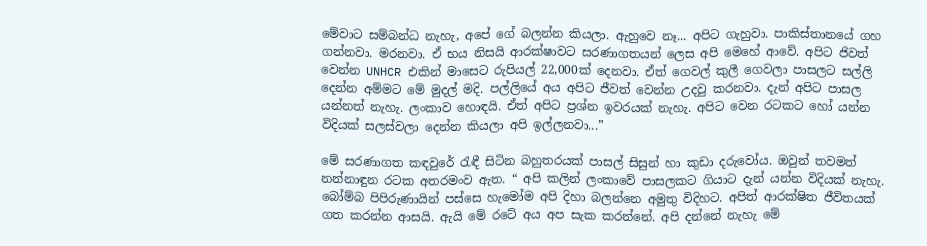මේවාට සම්බන්ධ නැහැ, අපේ ගේ බලන්න කියලා. ඇහුවෙ නෑ... අපිට ගැහුවා. පාකිස්තානයේ ගහ ගන්නවා. මරනවා. ඒ භය නිසයි ආරක්ෂාවට සරණාගතයන් ලෙස අපි මෙහේ ආවේ. අපිට ජිවත් වෙන්න UNHCR එකින් මාසෙට රුපියල් 22,000ක් දෙනවා. ඒත් ගෙවල් කුලී ගෙවලා පාසලට සල්ලි දෙන්න අම්මට මේ මුදල් මදි. පල්ලියේ අය අපිට ජීවත් වෙන්න උදවු කරනවා. දැන් අපිට පාසල යන්නත් නැහැ. ලංකාව හොඳයි. ඒත් අපිට ප්‍රශ්න ඉවරයක් නැහැ. අපිට වෙන රටකට හෝ යන්න විදියක් සලස්වලා දෙන්න කියලා අපි ඉල්ලනවා...”

මේ සරණාගත කඳවුරේ රැඳී සිටින බහුතරයක් පාසල් සිසුන් හා කුඩා දරුවෝය. ඔවුන් තවමත් නන්නාඳුන රටක අතරමංව ඇත. “ අපි කලින් ලංකාවේ පාසලකට ගියාට දැන් යන්න විදියක් නැහැ. බෝම්බ පිපිරුණායින් පස්සෙ හැමෝම අපි දිහා බලන්නෙ අමුතු විදිහට. අපිත් ආරක්ෂිත ජීවිතයක් ගත කරන්න ආසයි. ඇයි මේ රටේ අය අප සැක කරන්නේ. අපි දන්නේ නැහැ මේ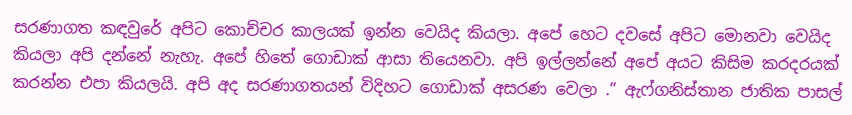සරණාගත කඳවුරේ අපිට කොච්චර කාලයක් ඉන්න වෙයිද කියලා. අපේ හෙට දවසේ අපිට මොනවා වෙයිද කියලා අපි දන්නේ නැහැ. අපේ හිතේ ගොඩාක් ආසා තියෙනවා. අපි ඉල්ලන්නේ අපේ අයට කිසිම කරදරයක් කරන්න එපා කියලයි. අපි අද සරණාගතයන් විදිහට ගොඩාක් අසරණ වෙලා .” ඇෆ්ගනිස්තාන ජාතික පාසල්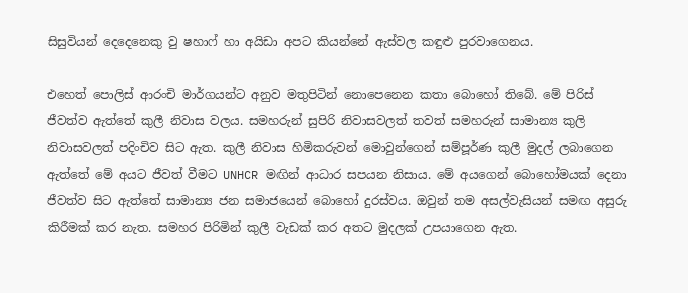සිසුවියන් දෙදෙනෙකු වු ෂහාෆ් හා අයිඩා අපට කියන්නේ ඇස්වල කඳුළු පුරවාගෙනය.

එහෙත් පොලිස් ආරංචි මාර්ගයන්ට අනුව මතුපිටින් නොපෙනෙන කතා බොහෝ තිබේ. මේ පිරිස් ජීවත්ව ඇත්තේ කුලී නිවාස වලය. සමහරුන් සුපිරි නිවාසවලත් තවත් සමහරුන් සාමාන්‍ය කුලි නිවාසවලත් පදිංචිව සිට ඇත. කුලී නිවාස හිමිකරුවන් මොවුන්ගෙන් සම්පූර්ණ කුලී මුදල් ලබාගෙන ඇත්තේ මේ අයට ජීවත් වීමට UNHCR මඟින් ආධාර සපයන නිසාය. මේ අයගෙන් බොහෝමයක් දෙනා ජීවත්ව සිට ඇත්තේ සාමාන්‍ය ජන සමාජයෙන් බොහෝ දුරස්වය. ඔවුන් තම අසල්වැසියන් සමඟ අසුරු කිරීමක් කර නැත. සමහර පිරිමින් කුලී වැඩක් කර අතට මුදලක් උපයාගෙන ඇත.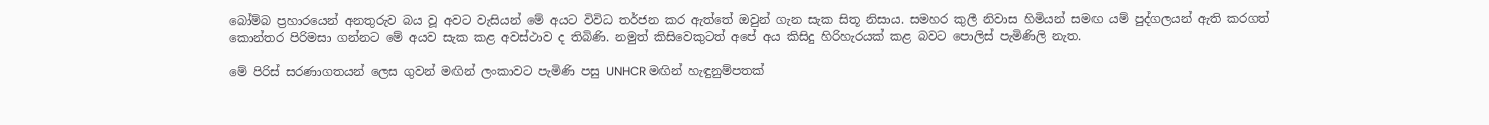බෝම්බ ප්‍රහාරයෙන් අනතුරුව බය වූ අවට වැසියන් මේ අයට විවිධ තර්ජන කර ඇත්තේ ඔවුන් ගැන සැක සිතූ නිසාය. සමහර කුලී නිවාස හිමියන් සමඟ යම් පුද්ගලයන් ඇති කරගත් කොන්තර පිරිමසා ගන්නට මේ අයව සැක කළ අවස්ථාව ද තිබිණි. නමුත් කිසිවෙකුටත් අපේ අය කිසිදු හිරිහැරයක් කළ බවට පොලිස් පැමිණිලි නැත.

මේ පිරිස් සරණාගතයන් ලෙස ගුවන් මඟින් ලංකාවට පැමිණි පසු UNHCR මඟින් හැඳුනුම්පතක්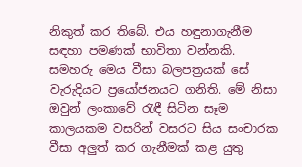නිකුත් කර තිබේ. එය හඳුනාගැනීම සඳහා පමණක් භාවිතා වන්නකි. සමහරු මෙය වීසා බලපත්‍රයක් සේ වැරුදියට ප්‍රයෝජනයට ගනිති. මේ නිසා ඔවුන් ලංකාවේ රැඳී සිටින සෑම කාලයකම වසරින් වසරට සිය සංචාරක වීසා අලුත් කර ගැනීමක් කළ යුතු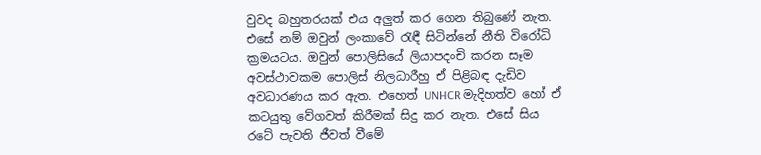වුවද බහුතරයක් එය අලුත් කර ගෙන තිබුණේ නැත. එසේ නම් ඔවුන් ලංකාවේ රැඳී සිටින්නේ නීති විරෝධි ක්‍රමයටය. ඔවුන් පොලිසියේ ලියාපදංචි කරන සෑම අවස්ථාවකම පොලිස් නිලධාරීහු ඒ පිළිබඳ දැඩිව අවධාරණය කර ඇත. එහෙත් UNHCR මැදිහත්ව හෝ ඒ කටයුතු වේගවත් කිරීමක් සිදු කර නැත. එසේ සිය රටේ පැවති ජීවත් වීමේ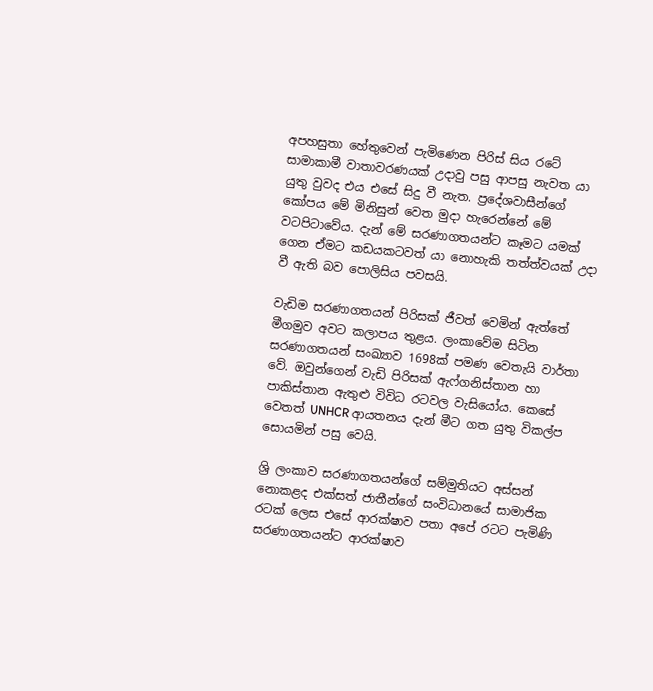අපහසුතා හේතුවෙන් පැමිණෙන පිරිස් සිය රටේ සාමාකාමී වාතාවරණයක් උදාවු පසු ආපසු නැවත යා යුතු වුවද එය එසේ සිදු වී නැත. ප්‍රදේශවාසීන්ගේ කෝපය මේ මිනිසුන් වෙත මුදා හැරෙන්නේ මේ වටපිටාවේය. දැන් මේ සරණාගතයන්ට කෑමට යමක් ගෙන ඒමට කඩයකටවත් යා නොහැකි තත්ත්වයක් උදා වී ඇති බව පොලිසිය පවසයි.

වැඩිම සරණාගතයන් පිරිසක් ජීවත් වෙමින් ඇත්තේ මීගමුව අවට කලාපය තුළය. ලංකාවේම සිටින සරණාගතයන් සංඛ්‍යාව 1698ක් පමණ වෙතැයි වාර්තා වේ. ඔවුන්ගෙන් වැඩි පිරිසක් ඇෆ්ගනිස්තාන හා පාකිස්තාන ඇතුළු විවිධ රටවල වැසියෝය. කෙසේ වෙතත් UNHCR ආයතනය දැන් මීට ගත යුතු විකල්ප සොයමින් පසු වෙයි.

ශ්‍රි ලංකාව සරණාගතයන්ගේ සම්මුතියට අස්සන් නොකළද එක්සත් ජාතීන්ගේ සංවිධානයේ සාමාජික රටක් ලෙස එසේ ආරක්ෂාව පතා අපේ රටට පැමිණි සරණාගතයන්ට ආරක්ෂාව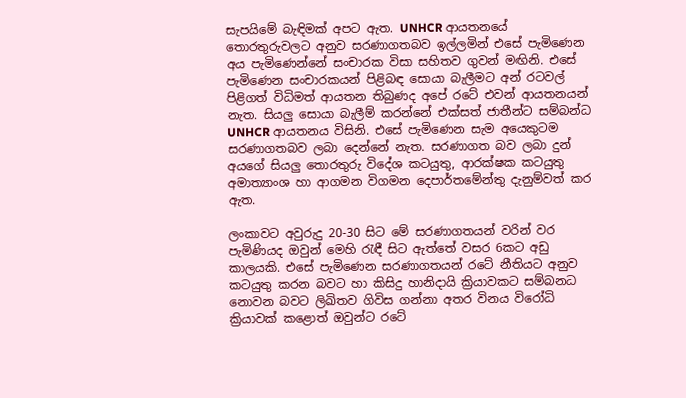සැපයිමේ බැඳිමක් අපට ඇත. UNHCR ආයතනයේ තොරතුරුවලට අනුව සරණාගතබව ඉල්ලමින් එසේ පැමිණෙන අය පැමිණෙන්නේ සංචාරක විසා සහිතව ගුවන් මඟිනි. එසේ පැමිණෙන සංචාරකයන් පිළිබඳ සොයා බැලීමට අන් රටවල් පිළිගත් විධිමත් ආයතන තිබුණද අපේ රටේ එවන් ආයතනයන් නැත. සියලු සොයා බැලීම් කරන්නේ එක්සත් ජාතීන්ට සම්බන්ධ UNHCR ආයතනය විසිනි. එසේ පැමිණෙන සැම අයෙකුටම සරණාගතබව ලබා දෙන්නේ නැත. සරණාගත බව ලබා දුන් අයගේ සියලු තොරතුරු විදේශ කටයුතු, ආරක්ෂක කටයුතු අමාත්‍යාංශ හා ආගමන විගමන දෙපාර්තමේන්තු දැනුම්වත් කර ඇත.

ලංකාවට අවුරුදු 20-30 සිට මේ සරණාගතයන් වරින් වර පැමිණියද ඔවුන් මෙහි රැඳී සිට ඇත්තේ වසර 6කට අඩු කාලයකි. එසේ පැමිණෙන සරණාගතයන් රටේ නීතියට අනුව කටයුතු කරන බවට හා කිසිදු හානිදායි ක්‍රියාවකට සම්බනධ නොවන බවට ලිඛිතව ගිවිස ගන්නා අතර විනය විරෝධි ක්‍රියාවක් කළොත් ඔවුන්ට රටේ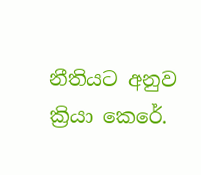නීතියට අනුව ක්‍රියා කෙරේ.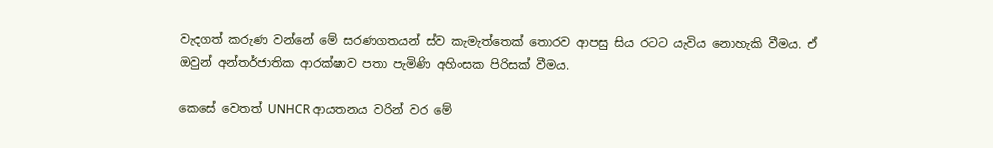වැදගත් කරුණ වන්නේ මේ සරණගතයන් ස්ව කැමැත්තෙක් තොරව ආපසු සිය රටට යැවිය නොහැකි වීමය. ඒ ඔවුන් අන්තර්ජාතික ආරක්ෂාව පතා පැමිණි අහිංසක පිරිසක් වීමය.

කෙසේ වෙතත් UNHCR ආයතනය වරින් වර මේ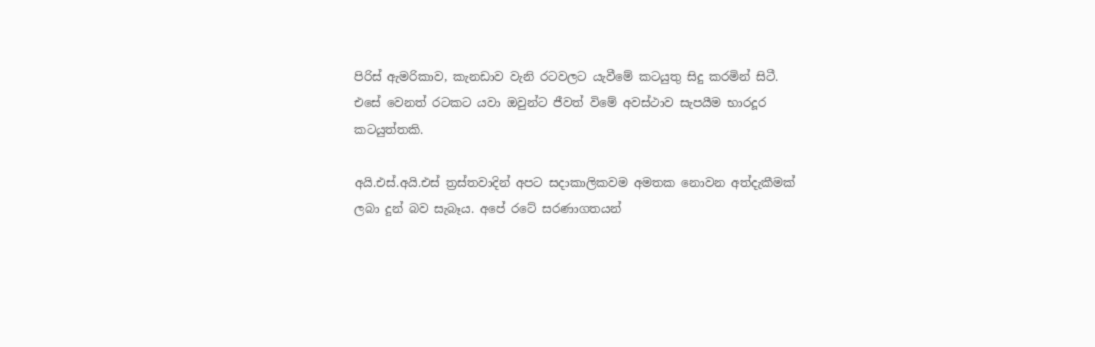පිරිස් ඇමරිකාව, කැනඩාව වැනි රටවලට යැවීමේ කටයුතු සිදු කරමින් සිටී. එසේ වෙනත් රටකට යවා ඔවුන්ට ජීවත් විමේ අවස්ථාව සැපයීම භාරදූර කටයුත්තකි.

අයි.එස්.අයි.එස් ත්‍රස්තවාදින් අපට සදාකාලිකවම අමතක නොවන අත්දැකීමක් ලබා දුන් බව සැබෑය. අපේ රටේ සරණාගතයන්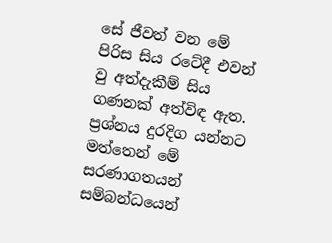සේ ජීවත් වන මේ පිරිස සිය රටේදී එවන් වු අත්දැකීම් සිය ගණනක් අත්විඳ ඇත. ප්‍රශ්නය දුරදිග යන්නට මත්තෙන් මේ සරණාගතයන් සම්බන්ධයෙන්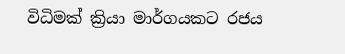විධිමක් ක්‍රියා මාර්ගයකට රජය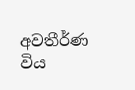අවතීර්ණ විය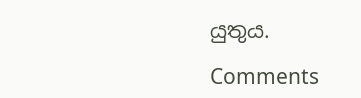යුතුය.

Comments